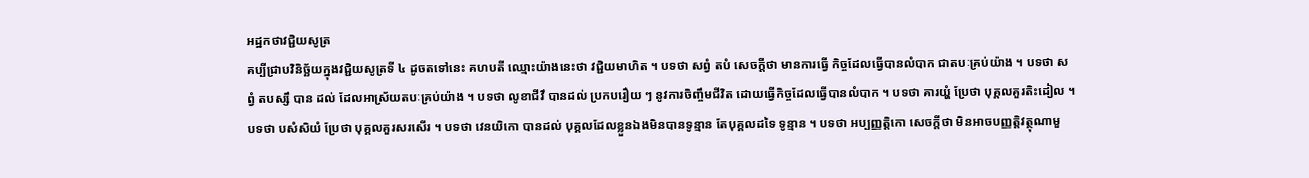អដ្ឋកថាវជ្ជិយសូត្រ
គប្បីជ្រាបវិនិច្ឆ័យក្នុងវជ្ជិយសូត្រទី ៤ ដូចតទៅនេះ គហបតី ឈ្មោះយ៉ាងនេះថា វជ្ជិយមាហិត ។ បទថា សព្វំ តបំ សេចក្តីថា មានការធ្វើ កិច្ចដែលធ្វើបានលំបាក ជាតបៈគ្រប់យ៉ាង ។ បទថា សព្វំ តបស្សឹ បាន ដល់ ដែលអាស្រ័យតបៈគ្រប់យ៉ាង ។ បទថា លូខាជីវឹ បានដល់ ប្រកបរឿយ ៗ នូវការចិញ្ចឹមជីវិត ដោយធ្វើកិច្ចដែលធ្វើបានលំបាក ។ បទថា គារយ្ហំ ប្រែថា បុគ្គលគួរតិះដៀល ។ បទថា បសំសិយំ ប្រែថា បុគ្គលគួរសរសើរ ។ បទថា វេនយិកោ បានដល់ បុគ្គលដែលខ្លួនឯងមិនបានទូន្មាន តែបុគ្គលដទៃ ទូន្មាន ។ បទថា អប្បញ្ញត្តិកោ សេចក្តីថា មិនអាចបញ្ញត្តិវត្ថុណាមួ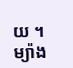យ ។ ម្យ៉ាង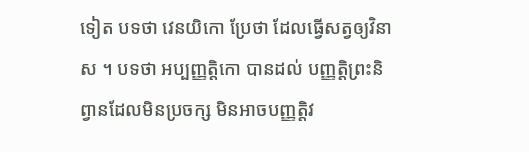ទៀត បទថា វេនយិកោ ប្រែថា ដែលធ្វើសត្វឲ្យវិនាស ។ បទថា អប្បញ្ញត្តិកោ បានដល់ បញ្ញត្តិព្រះនិព្វានដែលមិនប្រចក្ស មិនអាចបញ្ញត្តិវ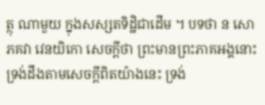ត្ថុ ណាមួយ ក្នុងសស្សតទិដ្ឋិជាដើម ។ បទថា ន សោ ភគវា វេនយិកោ សេចក្តីថា ព្រះមានព្រះភាគអង្គនោះ ទ្រង់ដឹងតាមសេចក្តីពិតយ៉ាងនេះ ទ្រង់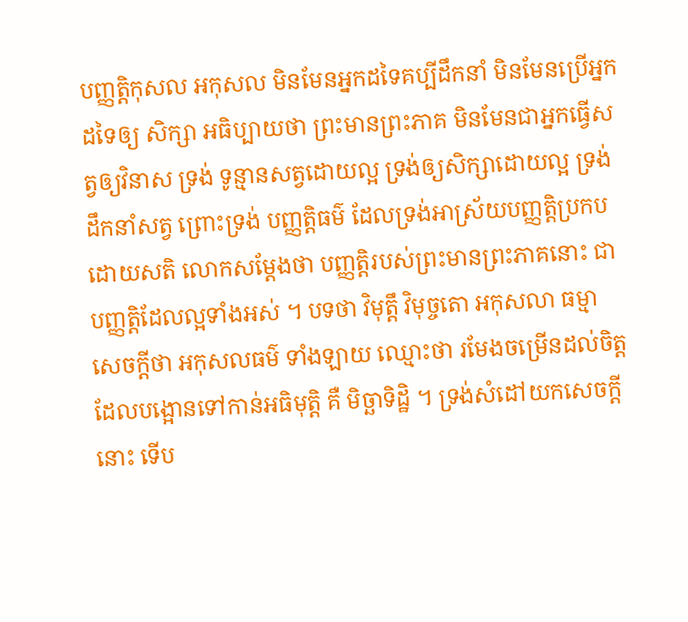បញ្ញត្តិកុសល អកុសល មិនមែនអ្នកដទៃគប្បីដឹកនាំ មិនមែនប្រើអ្នកដទៃឲ្យ សិក្សា អធិប្បាយថា ព្រះមានព្រះភាគ មិនមែនជាអ្នកធ្វើសត្វឲ្យវិនាស ទ្រង់ ទូន្មានសត្វដោយល្អ ទ្រង់ឲ្យសិក្សាដោយល្អ ទ្រង់ដឹកនាំសត្វ ព្រោះទ្រង់ បញ្ញត្តិធម៌ ដែលទ្រង់អាស្រ័យបញ្ញត្តិប្រកបដោយសតិ លោកសម្តែងថា បញ្ញត្តិរបស់ព្រះមានព្រះភាគនោះ ជាបញ្ញត្តិដែលល្អទាំងអស់ ។ បទថា វិមុត្តឹ វិមុច្ចតោ អកុសលា ធម្មា សេចក្តីថា អកុសលធម៌ ទាំងឡាយ ឈ្មោះថា រមែងចម្រើនដល់ចិត្តដែលបង្អោនទៅកាន់អធិមុត្តិ គឺ មិច្ឆាទិដ្ឋិ ។ ទ្រង់សំដៅយកសេចក្តីនោះ ទើប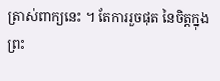ត្រាស់ពាក្យនេះ ។ តែការរួចផុត នៃចិត្តក្នុងព្រះ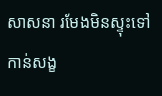សាសនា រមែងមិនស្ទុះទៅកាន់សង្ខ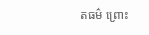តធម៌ ព្រោះ